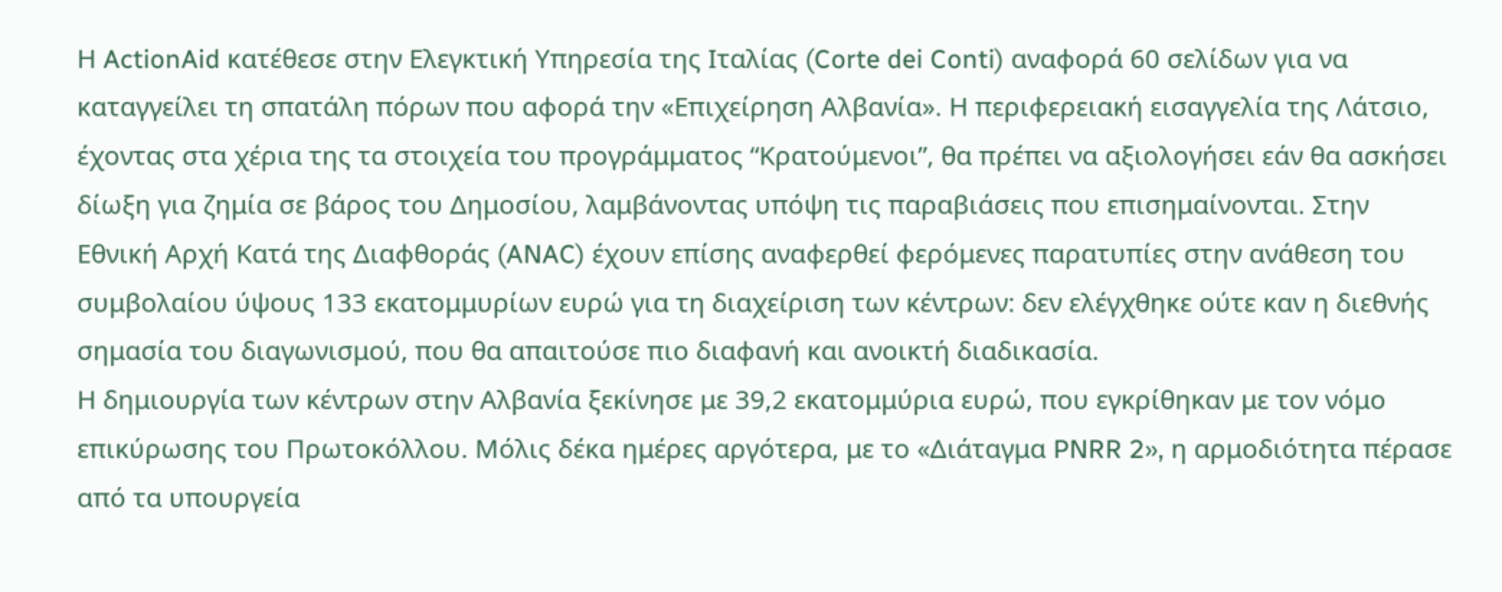Η ActionAid κατέθεσε στην Ελεγκτική Υπηρεσία της Ιταλίας (Corte dei Conti) αναφορά 60 σελίδων για να καταγγείλει τη σπατάλη πόρων που αφορά την «Επιχείρηση Αλβανία». Η περιφερειακή εισαγγελία της Λάτσιο, έχοντας στα χέρια της τα στοιχεία του προγράμματος “Κρατούμενοι”, θα πρέπει να αξιολογήσει εάν θα ασκήσει δίωξη για ζημία σε βάρος του Δημοσίου, λαμβάνοντας υπόψη τις παραβιάσεις που επισημαίνονται. Στην Εθνική Αρχή Κατά της Διαφθοράς (ANAC) έχουν επίσης αναφερθεί φερόμενες παρατυπίες στην ανάθεση του συμβολαίου ύψους 133 εκατομμυρίων ευρώ για τη διαχείριση των κέντρων: δεν ελέγχθηκε ούτε καν η διεθνής σημασία του διαγωνισμού, που θα απαιτούσε πιο διαφανή και ανοικτή διαδικασία.
Η δημιουργία των κέντρων στην Αλβανία ξεκίνησε με 39,2 εκατομμύρια ευρώ, που εγκρίθηκαν με τον νόμο επικύρωσης του Πρωτοκόλλου. Μόλις δέκα ημέρες αργότερα, με το «Διάταγμα PNRR 2», η αρμοδιότητα πέρασε από τα υπουργεία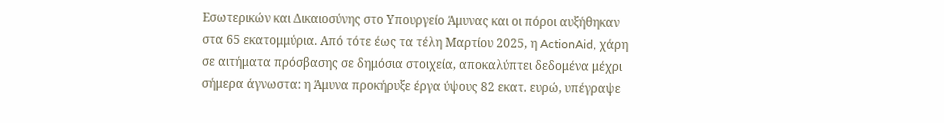Εσωτερικών και Δικαιοσύνης στο Υπουργείο Άμυνας και οι πόροι αυξήθηκαν στα 65 εκατομμύρια. Από τότε έως τα τέλη Μαρτίου 2025, η ActionAid, χάρη σε αιτήματα πρόσβασης σε δημόσια στοιχεία, αποκαλύπτει δεδομένα μέχρι σήμερα άγνωστα: η Άμυνα προκήρυξε έργα ύψους 82 εκατ. ευρώ, υπέγραψε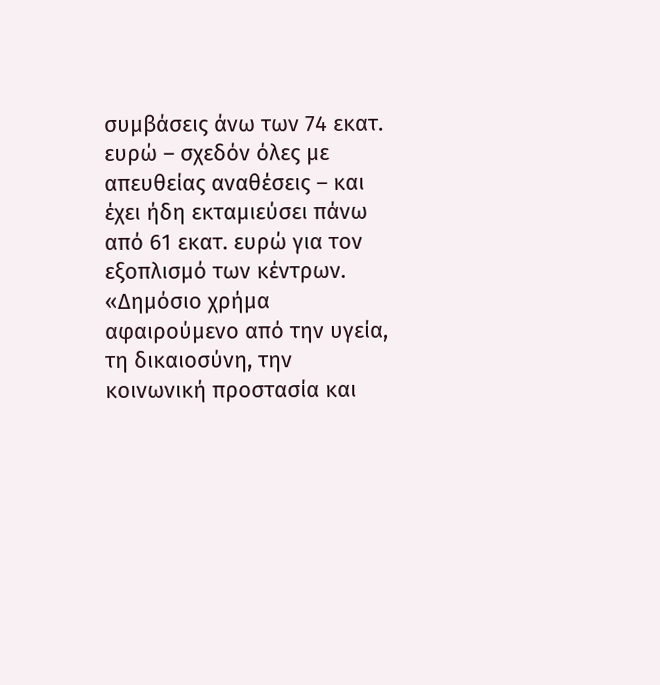συμβάσεις άνω των 74 εκατ. ευρώ – σχεδόν όλες με απευθείας αναθέσεις – και έχει ήδη εκταμιεύσει πάνω από 61 εκατ. ευρώ για τον εξοπλισμό των κέντρων. «Δημόσιο χρήμα αφαιρούμενο από την υγεία, τη δικαιοσύνη, την κοινωνική προστασία και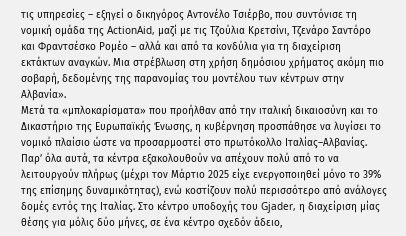τις υπηρεσίες – εξηγεί ο δικηγόρος Αντονέλο Τσιέρβο, που συντόνισε τη νομική ομάδα της ActionAid, μαζί με τις Τζούλια Κρετσίνι, Τζενάρο Σαντόρο και Φραντσέσκο Ρομέο – αλλά και από τα κονδύλια για τη διαχείριση εκτάκτων αναγκών. Μια στρέβλωση στη χρήση δημόσιου χρήματος ακόμη πιο σοβαρή, δεδομένης της παρανομίας του μοντέλου των κέντρων στην Αλβανία».
Μετά τα «μπλοκαρίσματα» που προήλθαν από την ιταλική δικαιοσύνη και το Δικαστήριο της Ευρωπαϊκής Ένωσης, η κυβέρνηση προσπάθησε να λυγίσει το νομικό πλαίσιο ώστε να προσαρμοστεί στο πρωτόκολλο Ιταλίας–Αλβανίας. Παρ’ όλα αυτά, τα κέντρα εξακολουθούν να απέχουν πολύ από το να λειτουργούν πλήρως (μέχρι τον Μάρτιο 2025 είχε ενεργοποιηθεί μόνο το 39% της επίσημης δυναμικότητας), ενώ κοστίζουν πολύ περισσότερο από ανάλογες δομές εντός της Ιταλίας. Στο κέντρο υποδοχής του Gjader, η διαχείριση μίας θέσης για μόλις δύο μήνες, σε ένα κέντρο σχεδόν άδειο,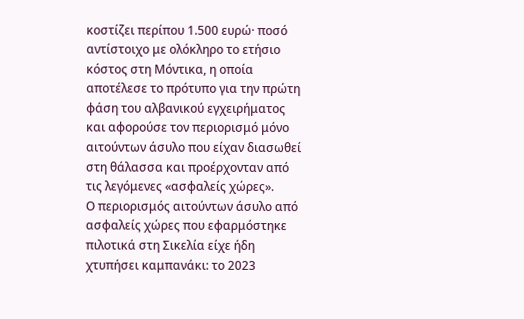κοστίζει περίπου 1.500 ευρώ· ποσό αντίστοιχο με ολόκληρο το ετήσιο κόστος στη Μόντικα, η οποία αποτέλεσε το πρότυπο για την πρώτη φάση του αλβανικού εγχειρήματος και αφορούσε τον περιορισμό μόνο αιτούντων άσυλο που είχαν διασωθεί στη θάλασσα και προέρχονταν από τις λεγόμενες «ασφαλείς χώρες».
Ο περιορισμός αιτούντων άσυλο από ασφαλείς χώρες που εφαρμόστηκε πιλοτικά στη Σικελία είχε ήδη χτυπήσει καμπανάκι: το 2023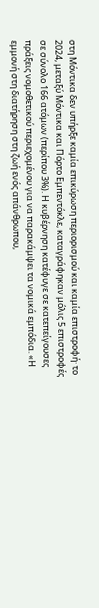στη Μόντικα δεν υπήρξε καμία επικύρωση περιορισμού και καμία επιστροφή· το 2024, μεταξύ Μόντικα και Πόρτο Εμπεντόκλε, καταγράφηκαν μόλις 5 επιστροφές σε σύνολο 166 ατόμων (περίπου 3%). Η κυβέρνηση κατέφυγε σε κατεπείγουσες πράξεις νομοθετικού περιεχομένου για να παρακάμψει τα νομικά εμπόδια. «Η εμμονή στη διατήρηση στη ζωή ενός απάνθρωπου,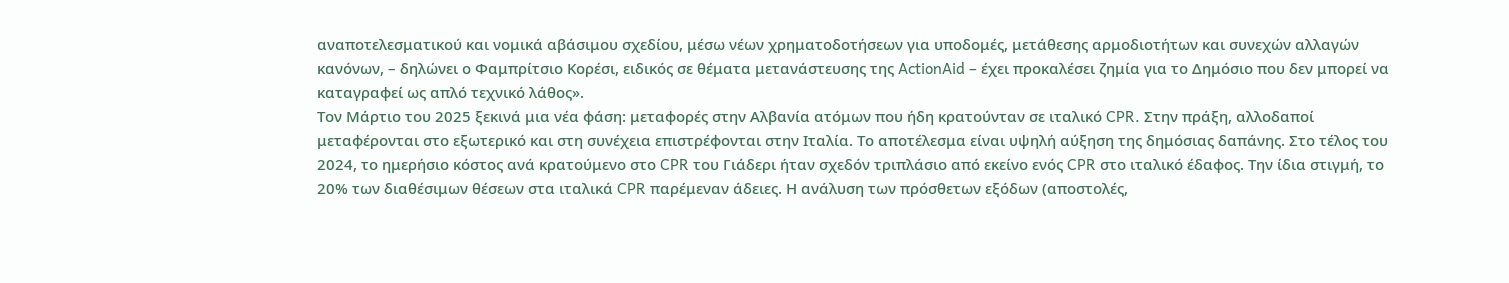αναποτελεσματικού και νομικά αβάσιμου σχεδίου, μέσω νέων χρηματοδοτήσεων για υποδομές, μετάθεσης αρμοδιοτήτων και συνεχών αλλαγών κανόνων, – δηλώνει ο Φαμπρίτσιο Κορέσι, ειδικός σε θέματα μετανάστευσης της ActionAid – έχει προκαλέσει ζημία για το Δημόσιο που δεν μπορεί να καταγραφεί ως απλό τεχνικό λάθος».
Τον Μάρτιο του 2025 ξεκινά μια νέα φάση: μεταφορές στην Αλβανία ατόμων που ήδη κρατούνταν σε ιταλικό CPR. Στην πράξη, αλλοδαποί μεταφέρονται στο εξωτερικό και στη συνέχεια επιστρέφονται στην Ιταλία. Το αποτέλεσμα είναι υψηλή αύξηση της δημόσιας δαπάνης. Στο τέλος του 2024, το ημερήσιο κόστος ανά κρατούμενο στο CPR του Γιάδερι ήταν σχεδόν τριπλάσιο από εκείνο ενός CPR στο ιταλικό έδαφος. Την ίδια στιγμή, το 20% των διαθέσιμων θέσεων στα ιταλικά CPR παρέμεναν άδειες. Η ανάλυση των πρόσθετων εξόδων (αποστολές,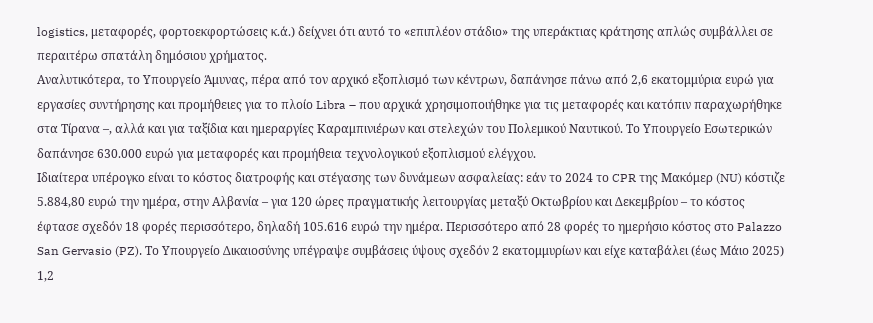logistics, μεταφορές, φορτοεκφορτώσεις κ.ά.) δείχνει ότι αυτό το «επιπλέον στάδιο» της υπεράκτιας κράτησης απλώς συμβάλλει σε περαιτέρω σπατάλη δημόσιου χρήματος.
Αναλυτικότερα, το Υπουργείο Άμυνας, πέρα από τον αρχικό εξοπλισμό των κέντρων, δαπάνησε πάνω από 2,6 εκατομμύρια ευρώ για εργασίες συντήρησης και προμήθειες για το πλοίο Libra – που αρχικά χρησιμοποιήθηκε για τις μεταφορές και κατόπιν παραχωρήθηκε στα Τίρανα –, αλλά και για ταξίδια και ημεραργίες Καραμπινιέρων και στελεχών του Πολεμικού Ναυτικού. Το Υπουργείο Εσωτερικών δαπάνησε 630.000 ευρώ για μεταφορές και προμήθεια τεχνολογικού εξοπλισμού ελέγχου.
Ιδιαίτερα υπέρογκο είναι το κόστος διατροφής και στέγασης των δυνάμεων ασφαλείας: εάν το 2024 το CPR της Μακόμερ (NU) κόστιζε 5.884,80 ευρώ την ημέρα, στην Αλβανία – για 120 ώρες πραγματικής λειτουργίας μεταξύ Οκτωβρίου και Δεκεμβρίου – το κόστος έφτασε σχεδόν 18 φορές περισσότερο, δηλαδή 105.616 ευρώ την ημέρα. Περισσότερο από 28 φορές το ημερήσιο κόστος στο Palazzo San Gervasio (PZ). Το Υπουργείο Δικαιοσύνης υπέγραψε συμβάσεις ύψους σχεδόν 2 εκατομμυρίων και είχε καταβάλει (έως Μάιο 2025) 1,2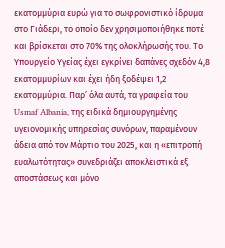εκατομμύρια ευρώ για το σωφρονιστικό ίδρυμα στο Γιάδερι, το οποίο δεν χρησιμοποιήθηκε ποτέ και βρίσκεται στο 70% της ολοκλήρωσής του. Το Υπουργείο Υγείας έχει εγκρίνει δαπάνες σχεδόν 4,8 εκατομμυρίων και έχει ήδη ξοδέψει 1,2 εκατομμύρια. Παρ’ όλα αυτά, τα γραφεία του Usmaf Albania, της ειδικά δημιουργημένης υγειονομικής υπηρεσίας συνόρων, παραμένουν άδεια από τον Μάρτιο του 2025, και η «επιτροπή ευαλωτότητας» συνεδριάζει αποκλειστικά εξ αποστάσεως και μόνο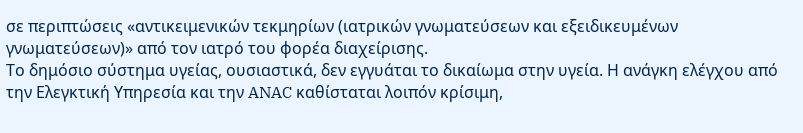σε περιπτώσεις «αντικειμενικών τεκμηρίων (ιατρικών γνωματεύσεων και εξειδικευμένων γνωματεύσεων)» από τον ιατρό του φορέα διαχείρισης.
Το δημόσιο σύστημα υγείας, ουσιαστικά, δεν εγγυάται το δικαίωμα στην υγεία. Η ανάγκη ελέγχου από την Ελεγκτική Υπηρεσία και την ANAC καθίσταται λοιπόν κρίσιμη,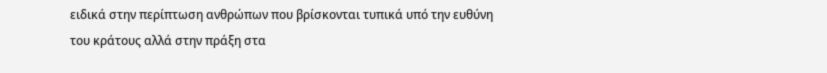ειδικά στην περίπτωση ανθρώπων που βρίσκονται τυπικά υπό την ευθύνη του κράτους αλλά στην πράξη στα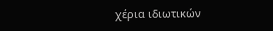χέρια ιδιωτικών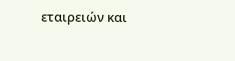εταιρειών και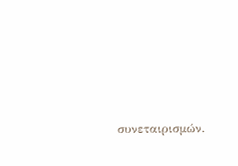συνεταιρισμών.